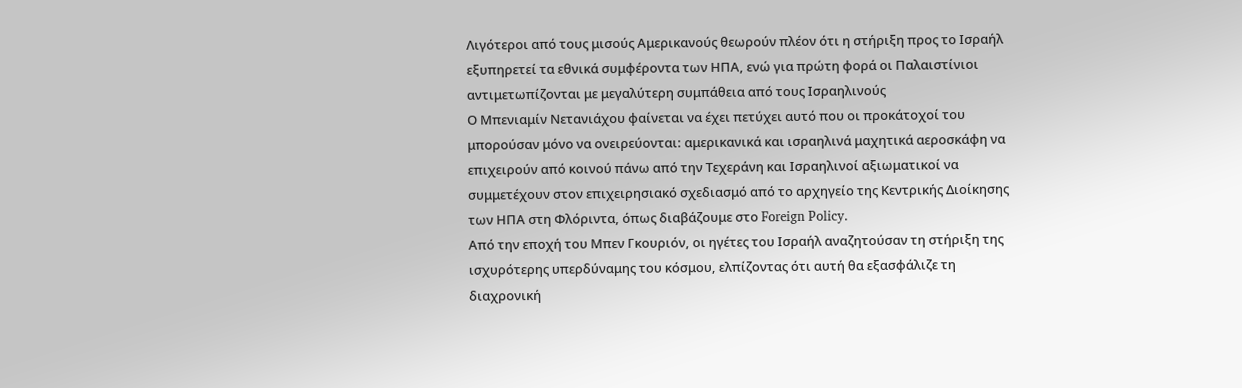Λιγότεροι από τους μισούς Αμερικανούς θεωρούν πλέον ότι η στήριξη προς το Ισραήλ εξυπηρετεί τα εθνικά συμφέροντα των ΗΠΑ, ενώ για πρώτη φορά οι Παλαιστίνιοι αντιμετωπίζονται με μεγαλύτερη συμπάθεια από τους Ισραηλινούς
Ο Μπενιαμίν Νετανιάχου φαίνεται να έχει πετύχει αυτό που οι προκάτοχοί του μπορούσαν μόνο να ονειρεύονται: αμερικανικά και ισραηλινά μαχητικά αεροσκάφη να επιχειρούν από κοινού πάνω από την Τεχεράνη και Ισραηλινοί αξιωματικοί να συμμετέχουν στον επιχειρησιακό σχεδιασμό από το αρχηγείο της Κεντρικής Διοίκησης των ΗΠΑ στη Φλόριντα, όπως διαβάζουμε στο Foreign Policy.
Από την εποχή του Μπεν Γκουριόν, οι ηγέτες του Ισραήλ αναζητούσαν τη στήριξη της ισχυρότερης υπερδύναμης του κόσμου, ελπίζοντας ότι αυτή θα εξασφάλιζε τη διαχρονική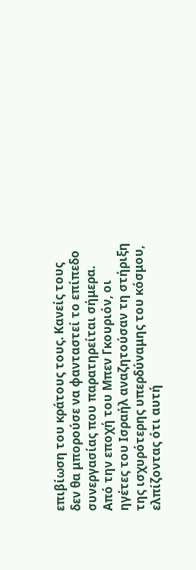επιβίωση του κράτους τους. Κανείς τους δεν θα μπορούσε να φανταστεί το επίπεδο συνεργασίας που παρατηρείται σήμερα.
Από την εποχή του Μπεν Γκουριόν, οι ηγέτες του Ισραήλ αναζητούσαν τη στήριξη της ισχυρότερης υπερδύναμης του κόσμου, ελπίζοντας ότι αυτή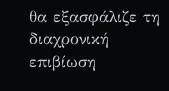θα εξασφάλιζε τη διαχρονική επιβίωση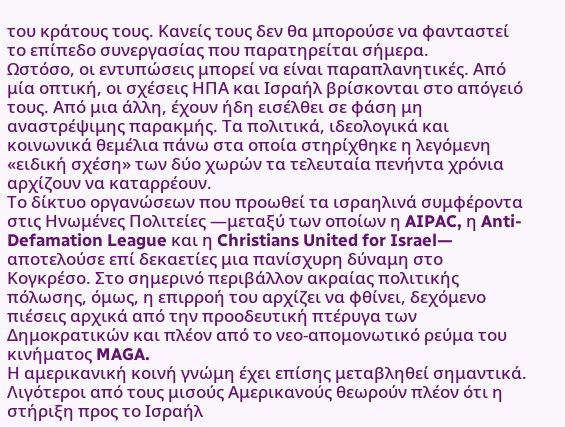του κράτους τους. Κανείς τους δεν θα μπορούσε να φανταστεί το επίπεδο συνεργασίας που παρατηρείται σήμερα.
Ωστόσο, οι εντυπώσεις μπορεί να είναι παραπλανητικές. Από μία οπτική, οι σχέσεις ΗΠΑ και Ισραήλ βρίσκονται στο απόγειό τους. Από μια άλλη, έχουν ήδη εισέλθει σε φάση μη αναστρέψιμης παρακμής. Τα πολιτικά, ιδεολογικά και κοινωνικά θεμέλια πάνω στα οποία στηρίχθηκε η λεγόμενη «ειδική σχέση» των δύο χωρών τα τελευταία πενήντα χρόνια αρχίζουν να καταρρέουν.
Το δίκτυο οργανώσεων που προωθεί τα ισραηλινά συμφέροντα στις Ηνωμένες Πολιτείες —μεταξύ των οποίων η AIPAC, η Anti-Defamation League και η Christians United for Israel— αποτελούσε επί δεκαετίες μια πανίσχυρη δύναμη στο Κογκρέσο. Στο σημερινό περιβάλλον ακραίας πολιτικής πόλωσης, όμως, η επιρροή του αρχίζει να φθίνει, δεχόμενο πιέσεις αρχικά από την προοδευτική πτέρυγα των Δημοκρατικών και πλέον από το νεο-απομονωτικό ρεύμα του κινήματος MAGA.
Η αμερικανική κοινή γνώμη έχει επίσης μεταβληθεί σημαντικά. Λιγότεροι από τους μισούς Αμερικανούς θεωρούν πλέον ότι η στήριξη προς το Ισραήλ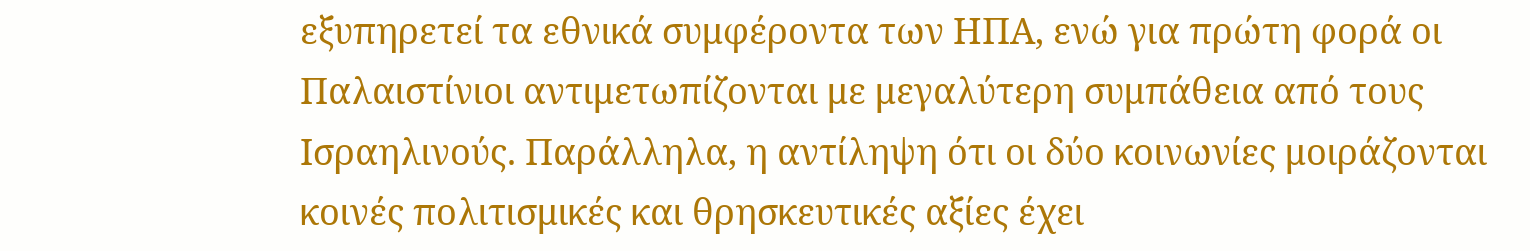εξυπηρετεί τα εθνικά συμφέροντα των ΗΠΑ, ενώ για πρώτη φορά οι Παλαιστίνιοι αντιμετωπίζονται με μεγαλύτερη συμπάθεια από τους Ισραηλινούς. Παράλληλα, η αντίληψη ότι οι δύο κοινωνίες μοιράζονται κοινές πολιτισμικές και θρησκευτικές αξίες έχει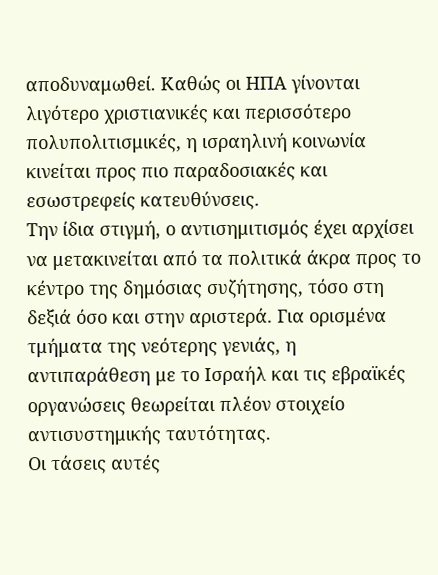αποδυναμωθεί. Καθώς οι ΗΠΑ γίνονται λιγότερο χριστιανικές και περισσότερο πολυπολιτισμικές, η ισραηλινή κοινωνία κινείται προς πιο παραδοσιακές και εσωστρεφείς κατευθύνσεις.
Την ίδια στιγμή, ο αντισημιτισμός έχει αρχίσει να μετακινείται από τα πολιτικά άκρα προς το κέντρο της δημόσιας συζήτησης, τόσο στη δεξιά όσο και στην αριστερά. Για ορισμένα τμήματα της νεότερης γενιάς, η αντιπαράθεση με το Ισραήλ και τις εβραϊκές οργανώσεις θεωρείται πλέον στοιχείο αντισυστημικής ταυτότητας.
Οι τάσεις αυτές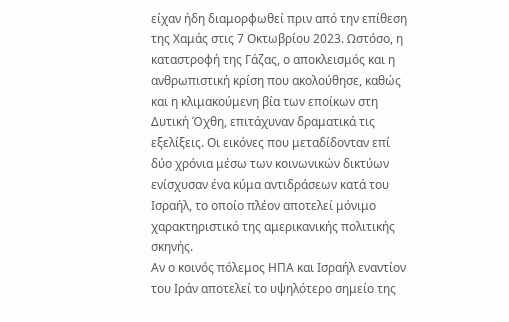είχαν ήδη διαμορφωθεί πριν από την επίθεση της Χαμάς στις 7 Οκτωβρίου 2023. Ωστόσο, η καταστροφή της Γάζας, ο αποκλεισμός και η ανθρωπιστική κρίση που ακολούθησε, καθώς και η κλιμακούμενη βία των εποίκων στη Δυτική Όχθη, επιτάχυναν δραματικά τις εξελίξεις. Οι εικόνες που μεταδίδονταν επί δύο χρόνια μέσω των κοινωνικών δικτύων ενίσχυσαν ένα κύμα αντιδράσεων κατά του Ισραήλ, το οποίο πλέον αποτελεί μόνιμο χαρακτηριστικό της αμερικανικής πολιτικής σκηνής.
Αν ο κοινός πόλεμος ΗΠΑ και Ισραήλ εναντίον του Ιράν αποτελεί το υψηλότερο σημείο της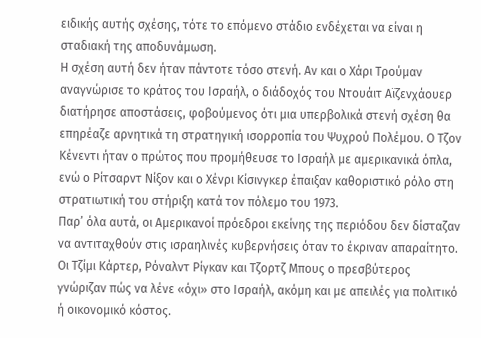ειδικής αυτής σχέσης, τότε το επόμενο στάδιο ενδέχεται να είναι η σταδιακή της αποδυνάμωση.
Η σχέση αυτή δεν ήταν πάντοτε τόσο στενή. Αν και ο Χάρι Τρούμαν αναγνώρισε το κράτος του Ισραήλ, ο διάδοχός του Ντουάιτ Αϊζενχάουερ διατήρησε αποστάσεις, φοβούμενος ότι μια υπερβολικά στενή σχέση θα επηρέαζε αρνητικά τη στρατηγική ισορροπία του Ψυχρού Πολέμου. Ο Τζον Κένεντι ήταν ο πρώτος που προμήθευσε το Ισραήλ με αμερικανικά όπλα, ενώ ο Ρίτσαρντ Νίξον και ο Χένρι Κίσινγκερ έπαιξαν καθοριστικό ρόλο στη στρατιωτική του στήριξη κατά τον πόλεμο του 1973.
Παρ’ όλα αυτά, οι Αμερικανοί πρόεδροι εκείνης της περιόδου δεν δίσταζαν να αντιταχθούν στις ισραηλινές κυβερνήσεις όταν το έκριναν απαραίτητο. Οι Τζίμι Κάρτερ, Ρόναλντ Ρίγκαν και Τζορτζ Μπους ο πρεσβύτερος γνώριζαν πώς να λένε «όχι» στο Ισραήλ, ακόμη και με απειλές για πολιτικό ή οικονομικό κόστος.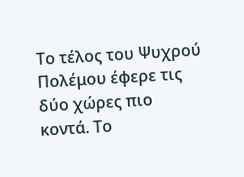Το τέλος του Ψυχρού Πολέμου έφερε τις δύο χώρες πιο κοντά. Το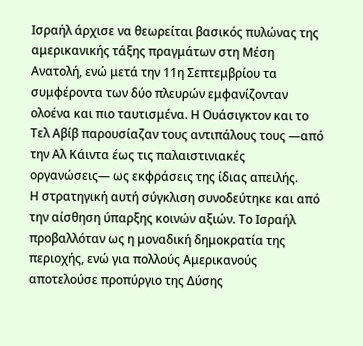Ισραήλ άρχισε να θεωρείται βασικός πυλώνας της αμερικανικής τάξης πραγμάτων στη Μέση Ανατολή, ενώ μετά την 11η Σεπτεμβρίου τα συμφέροντα των δύο πλευρών εμφανίζονταν ολοένα και πιο ταυτισμένα. Η Ουάσιγκτον και το Τελ Αβίβ παρουσίαζαν τους αντιπάλους τους —από την Αλ Κάιντα έως τις παλαιστινιακές οργανώσεις— ως εκφράσεις της ίδιας απειλής.
Η στρατηγική αυτή σύγκλιση συνοδεύτηκε και από την αίσθηση ύπαρξης κοινών αξιών. Το Ισραήλ προβαλλόταν ως η μοναδική δημοκρατία της περιοχής, ενώ για πολλούς Αμερικανούς αποτελούσε προπύργιο της Δύσης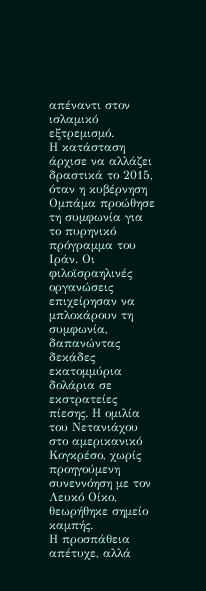απέναντι στον ισλαμικό εξτρεμισμό.
Η κατάσταση άρχισε να αλλάζει δραστικά το 2015, όταν η κυβέρνηση Ομπάμα προώθησε τη συμφωνία για το πυρηνικό πρόγραμμα του Ιράν. Οι φιλοϊσραηλινές οργανώσεις επιχείρησαν να μπλοκάρουν τη συμφωνία, δαπανώντας δεκάδες εκατομμύρια δολάρια σε εκστρατείες πίεσης. Η ομιλία του Νετανιάχου στο αμερικανικό Κογκρέσο, χωρίς προηγούμενη συνεννόηση με τον Λευκό Οίκο, θεωρήθηκε σημείο καμπής.
Η προσπάθεια απέτυχε, αλλά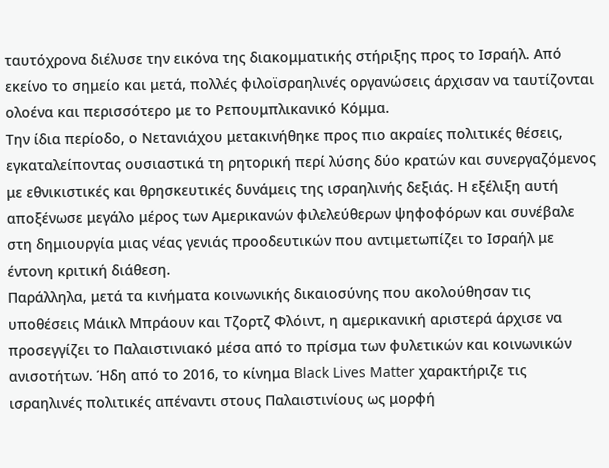ταυτόχρονα διέλυσε την εικόνα της διακομματικής στήριξης προς το Ισραήλ. Από εκείνο το σημείο και μετά, πολλές φιλοϊσραηλινές οργανώσεις άρχισαν να ταυτίζονται ολοένα και περισσότερο με το Ρεπουμπλικανικό Κόμμα.
Την ίδια περίοδο, ο Νετανιάχου μετακινήθηκε προς πιο ακραίες πολιτικές θέσεις, εγκαταλείποντας ουσιαστικά τη ρητορική περί λύσης δύο κρατών και συνεργαζόμενος με εθνικιστικές και θρησκευτικές δυνάμεις της ισραηλινής δεξιάς. Η εξέλιξη αυτή αποξένωσε μεγάλο μέρος των Αμερικανών φιλελεύθερων ψηφοφόρων και συνέβαλε στη δημιουργία μιας νέας γενιάς προοδευτικών που αντιμετωπίζει το Ισραήλ με έντονη κριτική διάθεση.
Παράλληλα, μετά τα κινήματα κοινωνικής δικαιοσύνης που ακολούθησαν τις υποθέσεις Μάικλ Μπράουν και Τζορτζ Φλόιντ, η αμερικανική αριστερά άρχισε να προσεγγίζει το Παλαιστινιακό μέσα από το πρίσμα των φυλετικών και κοινωνικών ανισοτήτων. Ήδη από το 2016, το κίνημα Black Lives Matter χαρακτήριζε τις ισραηλινές πολιτικές απέναντι στους Παλαιστινίους ως μορφή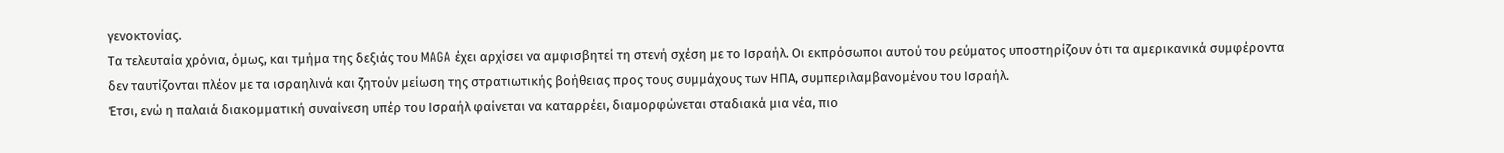γενοκτονίας.
Τα τελευταία χρόνια, όμως, και τμήμα της δεξιάς του MAGA έχει αρχίσει να αμφισβητεί τη στενή σχέση με το Ισραήλ. Οι εκπρόσωποι αυτού του ρεύματος υποστηρίζουν ότι τα αμερικανικά συμφέροντα δεν ταυτίζονται πλέον με τα ισραηλινά και ζητούν μείωση της στρατιωτικής βοήθειας προς τους συμμάχους των ΗΠΑ, συμπεριλαμβανομένου του Ισραήλ.
Έτσι, ενώ η παλαιά διακομματική συναίνεση υπέρ του Ισραήλ φαίνεται να καταρρέει, διαμορφώνεται σταδιακά μια νέα, πιο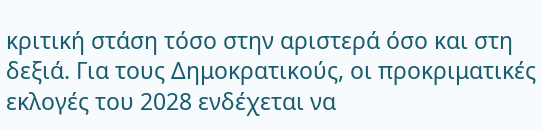κριτική στάση τόσο στην αριστερά όσο και στη δεξιά. Για τους Δημοκρατικούς, οι προκριματικές εκλογές του 2028 ενδέχεται να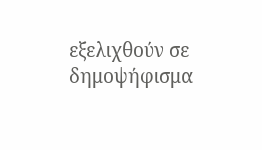εξελιχθούν σε δημοψήφισμα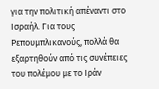για την πολιτική απέναντι στο Ισραήλ. Για τους Ρεπουμπλικανούς, πολλά θα εξαρτηθούν από τις συνέπειες του πολέμου με το Ιράν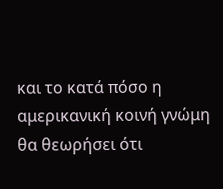και το κατά πόσο η αμερικανική κοινή γνώμη θα θεωρήσει ότι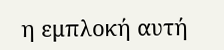η εμπλοκή αυτή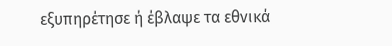εξυπηρέτησε ή έβλαψε τα εθνικά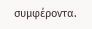συμφέροντα.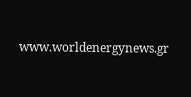www.worldenergynews.gr